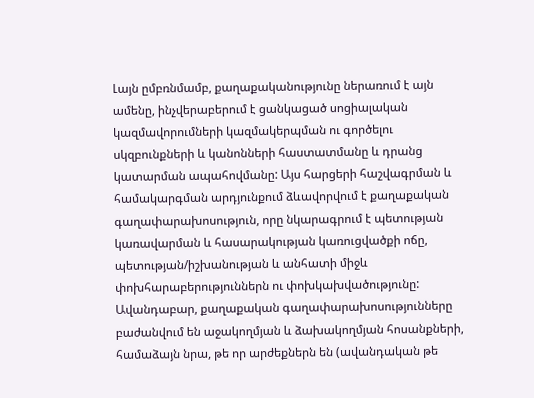Լայն ըմբռնմամբ, քաղաքականությունը ներառում է այն ամենը, ինչվերաբերում է ցանկացած սոցիալական կազմավորումների կազմակերպման ու գործելու սկզբունքների և կանոնների հաստատմանը և դրանց կատարման ապահովմանը: Այս հարցերի հաշվագրման և համակարգման արդյունքում ձևավորվում է քաղաքական գաղափարախոսություն, որը նկարագրում է պետության կառավարման և հասարակության կառուցվածքի ոճը, պետության/իշխանության և անհատի միջև փոխհարաբերություններն ու փոխկախվածությունը:
Ավանդաբար, քաղաքական գաղափարախոսությունները բաժանվում են աջակողմյան և ձախակողմյան հոսանքների, համաձայն նրա, թե որ արժեքներն են (ավանդական թե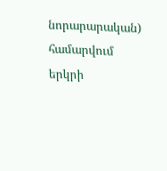նորարարական) համարվում երկրի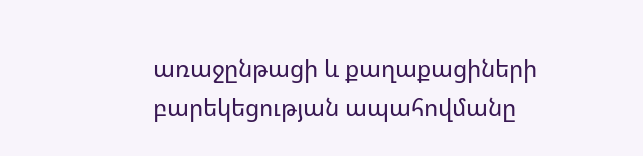առաջընթացի և քաղաքացիների բարեկեցության ապահովմանը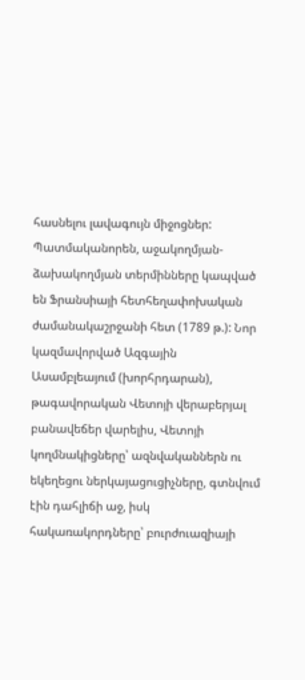հասնելու լավագույն միջոցներ: Պատմականորեն, աջակողմյան-ձախակողմյան տերմինները կապված են Ֆրանսիայի հետհեղափոխական ժամանակաշրջանի հետ (1789 թ.): Նոր կազմավորված Ազգային Ասամբլեայում (խորհրդարան), թագավորական Վետոյի վերաբերյալ բանավեճեր վարելիս, Վետոյի կողմնակիցները՝ ազնվականներն ու եկեղեցու ներկայացուցիչները, գտնվում էին դահլիճի աջ, իսկ հակառակորդները՝ բուրժուազիայի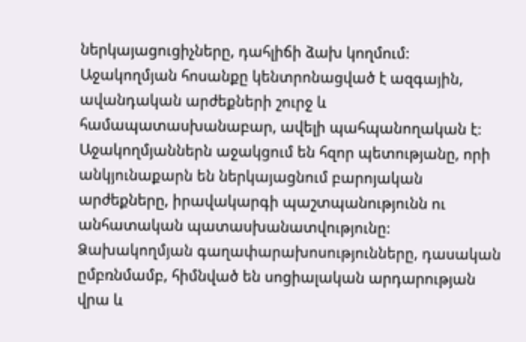ներկայացուցիչները, դահլիճի ձախ կողմում:
Աջակողմյան հոսանքը կենտրոնացված է ազգային, ավանդական արժեքների շուրջ և համապատասխանաբար, ավելի պահպանողական է: Աջակողմյաններն աջակցում են հզոր պետությանը, որի անկյունաքարն են ներկայացնում բարոյական արժեքները, իրավակարգի պաշտպանությունն ու անհատական պատասխանատվությունը:
Ձախակողմյան գաղափարախոսությունները, դասական ըմբռնմամբ, հիմնված են սոցիալական արդարության վրա և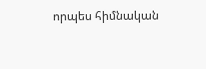որպես հիմնական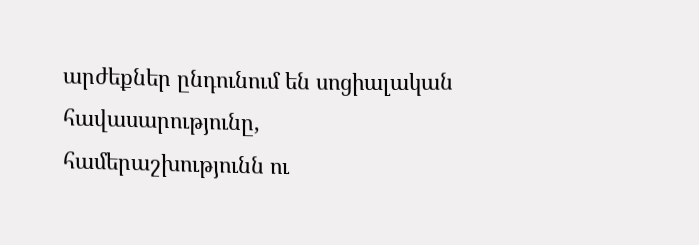արժեքներ ընդունում են սոցիալական հավասարությունը, համերաշխությունն ու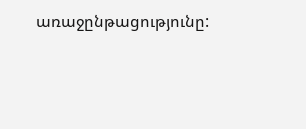առաջընթացությունը: